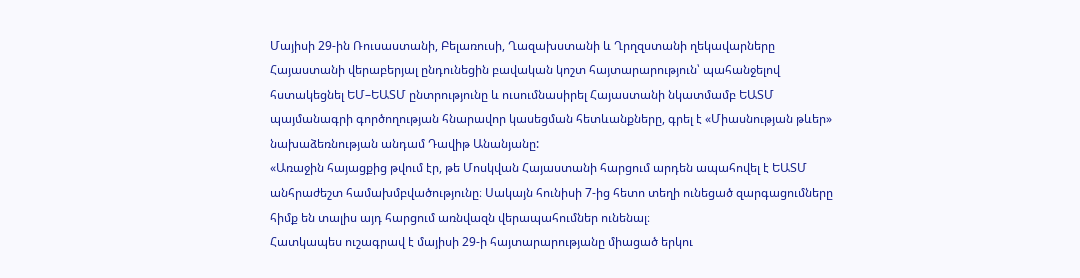Մայիսի 29-ին Ռուսաստանի, Բելառուսի, Ղազախստանի և Ղրղզստանի ղեկավարները Հայաստանի վերաբերյալ ընդունեցին բավական կոշտ հայտարարություն՝ պահանջելով հստակեցնել ԵՄ–ԵԱՏՄ ընտրությունը և ուսումնասիրել Հայաստանի նկատմամբ ԵԱՏՄ պայմանագրի գործողության հնարավոր կասեցման հետևանքները, գրել է «Միասնության թևեր» նախաձեռնության անդամ Դավիթ Անանյանը:
«Առաջին հայացքից թվում էր, թե Մոսկվան Հայաստանի հարցում արդեն ապահովել է ԵԱՏՄ անհրաժեշտ համախմբվածությունը։ Սակայն հունիսի 7-ից հետո տեղի ունեցած զարգացումները հիմք են տալիս այդ հարցում առնվազն վերապահումներ ունենալ։
Հատկապես ուշագրավ է մայիսի 29-ի հայտարարությանը միացած երկու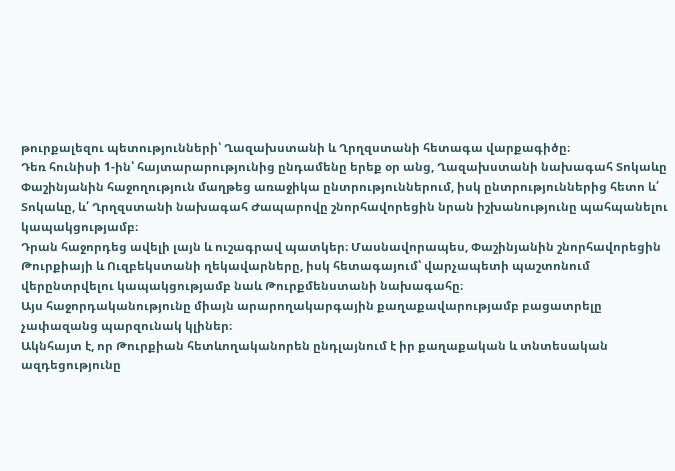թուրքալեզու պետությունների՝ Ղազախստանի և Ղրղզստանի հետագա վարքագիծը։
Դեռ հունիսի 1-ին՝ հայտարարությունից ընդամենը երեք օր անց, Ղազախստանի նախագահ Տոկաևը Փաշինյանին հաջողություն մաղթեց առաջիկա ընտրություններում, իսկ ընտրություններից հետո և՛ Տոկաևը, և՛ Ղրղզստանի նախագահ Ժապարովը շնորհավորեցին նրան իշխանությունը պահպանելու կապակցությամբ։
Դրան հաջորդեց ավելի լայն և ուշագրավ պատկեր։ Մասնավորապես, Փաշինյանին շնորհավորեցին Թուրքիայի և Ուզբեկստանի ղեկավարները, իսկ հետագայում՝ վարչապետի պաշտոնում վերընտրվելու կապակցությամբ նաև Թուրքմենստանի նախագահը։
Այս հաջորդականությունը միայն արարողակարգային քաղաքավարությամբ բացատրելը չափազանց պարզունակ կլիներ։
Ակնհայտ է, որ Թուրքիան հետևողականորեն ընդլայնում է իր քաղաքական և տնտեսական ազդեցությունը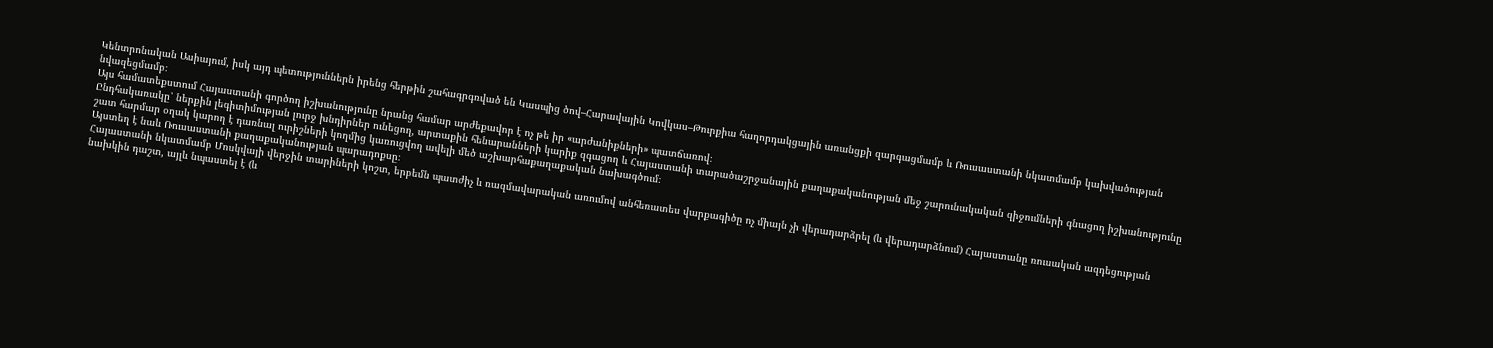Կենտրոնական Ասիայում, իսկ այդ պետություններն իրենց հերթին շահագրգռված են Կասպից ծով–Հարավային Կովկաս–Թուրքիա հաղորդակցային առանցքի զարգացմամբ և Ռուսաստանի նկատմամբ կախվածության նվազեցմամբ։
Այս համատեքստում Հայաստանի գործող իշխանությունը նրանց համար արժեքավոր է ոչ թե իր «արժանիքների» պատճառով։
Ընդհակառակը՝ ներքին լեգիտիմության լուրջ խնդիրներ ունեցող, արտաքին հենարանների կարիք զգացող և Հայաստանի տարածաշրջանային քաղաքականության մեջ շարունակական զիջումների գնացող իշխանությունը շատ հարմար օղակ կարող է դառնալ ուրիշների կողմից կառուցվող ավելի մեծ աշխարհաքաղաքական նախագծում։
Այստեղ է նաև Ռուսաստանի քաղաքականության պարադոքսը։
Հայաստանի նկատմամբ Մոսկվայի վերջին տարիների կոշտ, երբեմն պատժիչ և ռազմավարական առումով անհեռատես վարքագիծը ոչ միայն չի վերադարձրել (և վերադարձնում) Հայաստանը ռուսական ազդեցության նախկին դաշտ, այլև նպաստել է (և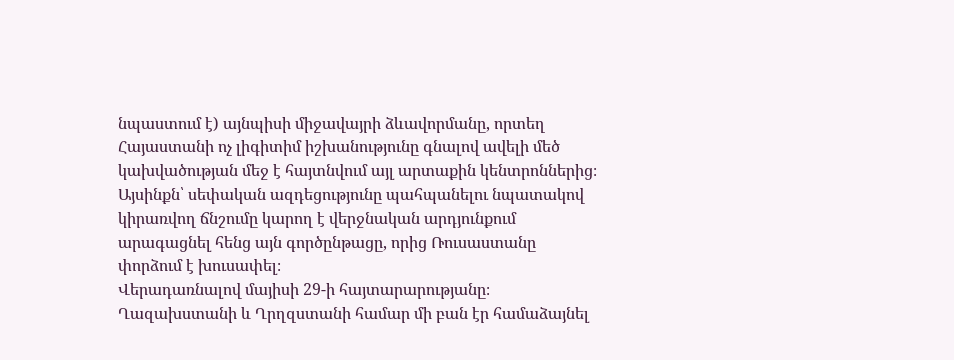նպաստում է) այնպիսի միջավայրի ձևավորմանը, որտեղ Հայաստանի ոչ լիգիտիմ իշխանությունը գնալով ավելի մեծ կախվածության մեջ է հայտնվում այլ արտաքին կենտրոններից։
Այսինքն՝ սեփական ազդեցությունը պահպանելու նպատակով կիրառվող ճնշումը կարող է վերջնական արդյունքում արագացնել հենց այն գործընթացը, որից Ռուսաստանը փորձում է խուսափել։
Վերադառնալով մայիսի 29-ի հայտարարությանը։ Ղազախստանի և Ղրղզստանի համար մի բան էր համաձայնել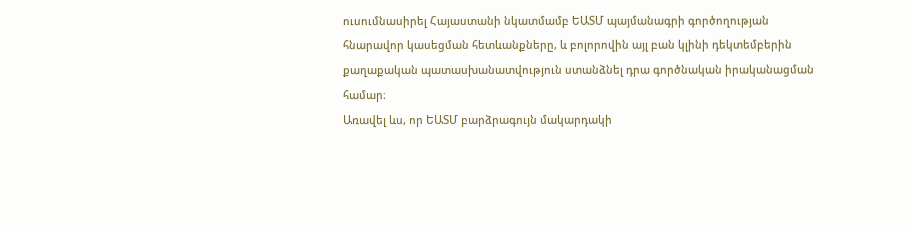ուսումնասիրել Հայաստանի նկատմամբ ԵԱՏՄ պայմանագրի գործողության հնարավոր կասեցման հետևանքները, և բոլորովին այլ բան կլինի դեկտեմբերին քաղաքական պատասխանատվություն ստանձնել դրա գործնական իրականացման համար։
Առավել ևս, որ ԵԱՏՄ բարձրագույն մակարդակի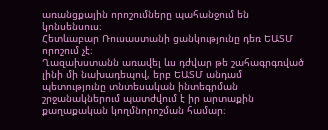առանցքային որոշումները պահանջում են կոնսենսուս։
Հետևաբար Ռուսաստանի ցանկությունը դեռ ԵԱՏՄ որոշում չէ։
Ղազախստանն առավել ևս դժվար թե շահագրգռված լինի մի նախադեպով, երբ ԵԱՏՄ անդամ պետությունը տնտեսական ինտեգրման շրջանակներում պատժվում է իր արտաքին քաղաքական կողմնորոշման համար։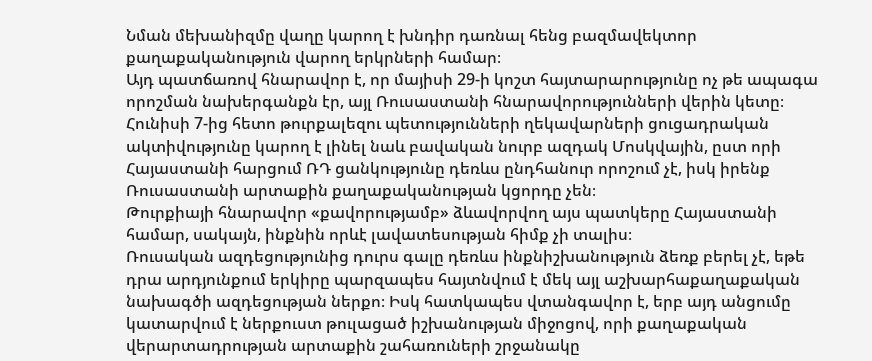Նման մեխանիզմը վաղը կարող է խնդիր դառնալ հենց բազմավեկտոր քաղաքականություն վարող երկրների համար։
Այդ պատճառով հնարավոր է, որ մայիսի 29-ի կոշտ հայտարարությունը ոչ թե ապագա որոշման նախերգանքն էր, այլ Ռուսաստանի հնարավորությունների վերին կետը։
Հունիսի 7-ից հետո թուրքալեզու պետությունների ղեկավարների ցուցադրական ակտիվությունը կարող է լինել նաև բավական նուրբ ազդակ Մոսկվային, ըստ որի Հայաստանի հարցում ՌԴ ցանկությունը դեռևս ընդհանուր որոշում չէ, իսկ իրենք Ռուսաստանի արտաքին քաղաքականության կցորդը չեն։
Թուրքիայի հնարավոր «քավորությամբ» ձևավորվող այս պատկերը Հայաստանի համար, սակայն, ինքնին որևէ լավատեսության հիմք չի տալիս։
Ռուսական ազդեցությունից դուրս գալը դեռևս ինքնիշխանություն ձեռք բերել չէ, եթե դրա արդյունքում երկիրը պարզապես հայտնվում է մեկ այլ աշխարհաքաղաքական նախագծի ազդեցության ներքո։ Իսկ հատկապես վտանգավոր է, երբ այդ անցումը կատարվում է ներքուստ թուլացած իշխանության միջոցով, որի քաղաքական վերարտադրության արտաքին շահառուների շրջանակը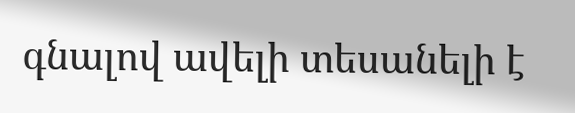գնալով ավելի տեսանելի է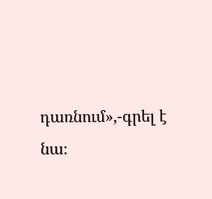դառնում»,-գրել է նա։